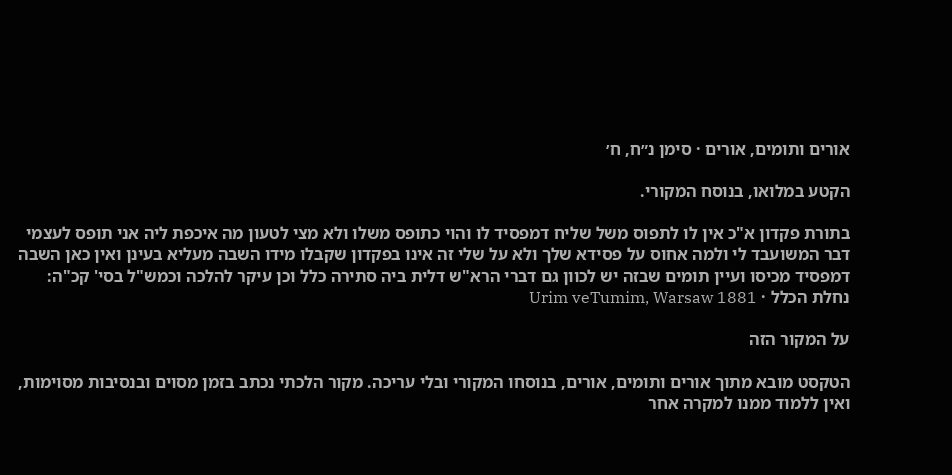אורים ותומים, אורים · סימן נ״ח, ח׳

הקטע במלואו, בנוסח המקורי.

בתורת פקדון א"כ אין לו לתפוס משל שליח דמפסיד לו והוי כתופס משלו ולא מצי לטעון מה איכפת ליה אני תופס לעצמי דבר המשועבד לי ולמה אחוס על פסידא שלך ולא על שלי זה אינו בפקדון שקבלו מידו השבה מעליא בעינן ואין כאן השבה דמפסיד מכיסו ועיין תומים שבזה יש לכוון גם דברי הרא"ש דלית ביה סתירה כלל וכן עיקר להלכה וכמש"ל בסי' קכ"ה:
נחלת הכלל · Urim veTumim, Warsaw 1881

על המקור הזה

הטקסט מובא מתוך אורים ותומים, אורים, בנוסחו המקורי ובלי עריכה. מקור הלכתי נכתב בזמן מסוים ובנסיבות מסוימות, ואין ללמוד ממנו למקרה אחר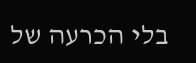בלי הכרעה של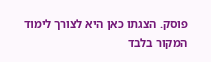פוסק. הצגתו כאן היא לצורך לימוד המקור בלבד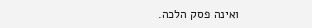ואינה פסק הלכה.